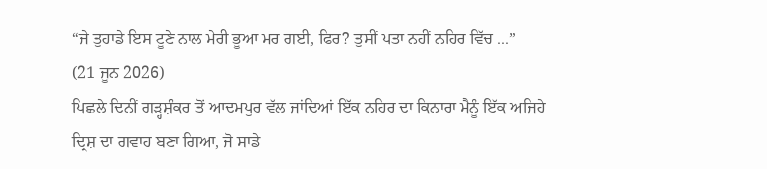“ਜੇ ਤੁਹਾਡੇ ਇਸ ਟੂਣੇ ਨਾਲ ਮੇਰੀ ਭੂਆ ਮਰ ਗਈ, ਫਿਰ? ਤੁਸੀਂ ਪਤਾ ਨਹੀਂ ਨਹਿਰ ਵਿੱਚ ...”
(21 ਜੂਨ 2026)
ਪਿਛਲੇ ਦਿਨੀਂ ਗੜ੍ਹਸ਼ੰਕਰ ਤੋਂ ਆਦਮਪੁਰ ਵੱਲ ਜਾਂਦਿਆਂ ਇੱਕ ਨਹਿਰ ਦਾ ਕਿਨਾਰਾ ਮੈਨੂੰ ਇੱਕ ਅਜਿਹੇ ਦ੍ਰਿਸ਼ ਦਾ ਗਵਾਹ ਬਣਾ ਗਿਆ, ਜੋ ਸਾਡੇ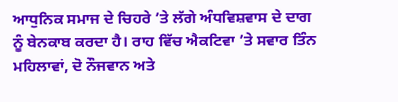ਆਧੁਨਿਕ ਸਮਾਜ ਦੇ ਚਿਹਰੇ ’ਤੇ ਲੱਗੇ ਅੰਧਵਿਸ਼ਵਾਸ ਦੇ ਦਾਗ ਨੂੰ ਬੇਨਕਾਬ ਕਰਦਾ ਹੈ। ਰਾਹ ਵਿੱਚ ਐਕਟਿਵਾ ’ਤੇ ਸਵਾਰ ਤਿੰਨ ਮਹਿਲਾਵਾਂ, ਦੋ ਨੌਜਵਾਨ ਅਤੇ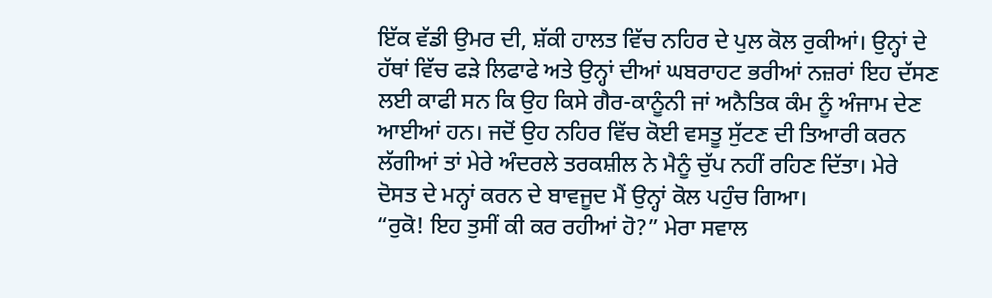ਇੱਕ ਵੱਡੀ ਉਮਰ ਦੀ, ਸ਼ੱਕੀ ਹਾਲਤ ਵਿੱਚ ਨਹਿਰ ਦੇ ਪੁਲ ਕੋਲ ਰੁਕੀਆਂ। ਉਨ੍ਹਾਂ ਦੇ ਹੱਥਾਂ ਵਿੱਚ ਫੜੇ ਲਿਫਾਫੇ ਅਤੇ ਉਨ੍ਹਾਂ ਦੀਆਂ ਘਬਰਾਹਟ ਭਰੀਆਂ ਨਜ਼ਰਾਂ ਇਹ ਦੱਸਣ ਲਈ ਕਾਫੀ ਸਨ ਕਿ ਉਹ ਕਿਸੇ ਗੈਰ-ਕਾਨੂੰਨੀ ਜਾਂ ਅਨੈਤਿਕ ਕੰਮ ਨੂੰ ਅੰਜਾਮ ਦੇਣ ਆਈਆਂ ਹਨ। ਜਦੋਂ ਉਹ ਨਹਿਰ ਵਿੱਚ ਕੋਈ ਵਸਤੂ ਸੁੱਟਣ ਦੀ ਤਿਆਰੀ ਕਰਨ ਲੱਗੀਆਂ ਤਾਂ ਮੇਰੇ ਅੰਦਰਲੇ ਤਰਕਸ਼ੀਲ ਨੇ ਮੈਨੂੰ ਚੁੱਪ ਨਹੀਂ ਰਹਿਣ ਦਿੱਤਾ। ਮੇਰੇ ਦੋਸਤ ਦੇ ਮਨ੍ਹਾਂ ਕਰਨ ਦੇ ਬਾਵਜੂਦ ਮੈਂ ਉਨ੍ਹਾਂ ਕੋਲ ਪਹੁੰਚ ਗਿਆ।
“ਰੁਕੋ! ਇਹ ਤੁਸੀਂ ਕੀ ਕਰ ਰਹੀਆਂ ਹੋ?” ਮੇਰਾ ਸਵਾਲ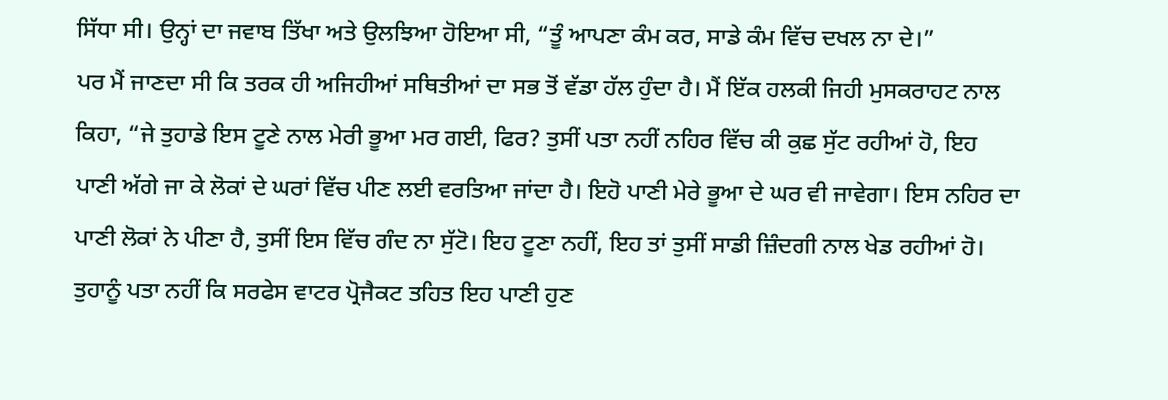ਸਿੱਧਾ ਸੀ। ਉਨ੍ਹਾਂ ਦਾ ਜਵਾਬ ਤਿੱਖਾ ਅਤੇ ਉਲਝਿਆ ਹੋਇਆ ਸੀ, “ਤੂੰ ਆਪਣਾ ਕੰਮ ਕਰ, ਸਾਡੇ ਕੰਮ ਵਿੱਚ ਦਖਲ ਨਾ ਦੇ।”
ਪਰ ਮੈਂ ਜਾਣਦਾ ਸੀ ਕਿ ਤਰਕ ਹੀ ਅਜਿਹੀਆਂ ਸਥਿਤੀਆਂ ਦਾ ਸਭ ਤੋਂ ਵੱਡਾ ਹੱਲ ਹੁੰਦਾ ਹੈ। ਮੈਂ ਇੱਕ ਹਲਕੀ ਜਿਹੀ ਮੁਸਕਰਾਹਟ ਨਾਲ ਕਿਹਾ, “ਜੇ ਤੁਹਾਡੇ ਇਸ ਟੂਣੇ ਨਾਲ ਮੇਰੀ ਭੂਆ ਮਰ ਗਈ, ਫਿਰ? ਤੁਸੀਂ ਪਤਾ ਨਹੀਂ ਨਹਿਰ ਵਿੱਚ ਕੀ ਕੁਛ ਸੁੱਟ ਰਹੀਆਂ ਹੋ, ਇਹ ਪਾਣੀ ਅੱਗੇ ਜਾ ਕੇ ਲੋਕਾਂ ਦੇ ਘਰਾਂ ਵਿੱਚ ਪੀਣ ਲਈ ਵਰਤਿਆ ਜਾਂਦਾ ਹੈ। ਇਹੋ ਪਾਣੀ ਮੇਰੇ ਭੂਆ ਦੇ ਘਰ ਵੀ ਜਾਵੇਗਾ। ਇਸ ਨਹਿਰ ਦਾ ਪਾਣੀ ਲੋਕਾਂ ਨੇ ਪੀਣਾ ਹੈ, ਤੁਸੀਂ ਇਸ ਵਿੱਚ ਗੰਦ ਨਾ ਸੁੱਟੋ। ਇਹ ਟੂਣਾ ਨਹੀਂ, ਇਹ ਤਾਂ ਤੁਸੀਂ ਸਾਡੀ ਜ਼ਿੰਦਗੀ ਨਾਲ ਖੇਡ ਰਹੀਆਂ ਹੋ। ਤੁਹਾਨੂੰ ਪਤਾ ਨਹੀਂ ਕਿ ਸਰਫੇਸ ਵਾਟਰ ਪ੍ਰੋਜੈਕਟ ਤਹਿਤ ਇਹ ਪਾਣੀ ਹੁਣ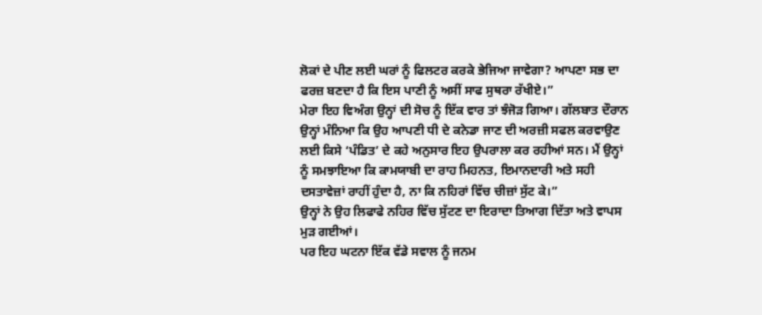ਲੋਕਾਂ ਦੇ ਪੀਣ ਲਈ ਘਰਾਂ ਨੂੰ ਫਿਲਟਰ ਕਰਕੇ ਭੇਜਿਆ ਜਾਵੇਗਾ? ਆਪਣਾ ਸਭ ਦਾ ਫਰਜ਼ ਬਣਦਾ ਹੈ ਕਿ ਇਸ ਪਾਣੀ ਨੂੰ ਅਸੀਂ ਸਾਫ ਸੁਥਰਾ ਰੱਖੀਏ।”
ਮੇਰਾ ਇਹ ਵਿਅੰਗ ਉਨ੍ਹਾਂ ਦੀ ਸੋਚ ਨੂੰ ਇੱਕ ਵਾਰ ਤਾਂ ਝੰਜੋੜ ਗਿਆ। ਗੱਲਬਾਤ ਦੌਰਾਨ ਉਨ੍ਹਾਂ ਮੰਨਿਆ ਕਿ ਉਹ ਆਪਣੀ ਧੀ ਦੇ ਕਨੇਡਾ ਜਾਣ ਦੀ ਅਰਜ਼ੀ ਸਫਲ ਕਰਵਾਉਣ ਲਈ ਕਿਸੇ ‘ਪੰਡਿਤ’ ਦੇ ਕਹੇ ਅਨੁਸਾਰ ਇਹ ਉਪਰਾਲਾ ਕਰ ਰਹੀਆਂ ਸਨ। ਮੈਂ ਉਨ੍ਹਾਂ ਨੂੰ ਸਮਝਾਇਆ ਕਿ ਕਾਮਯਾਬੀ ਦਾ ਰਾਹ ਮਿਹਨਤ, ਇਮਾਨਦਾਰੀ ਅਤੇ ਸਹੀ ਦਸਤਾਵੇਜ਼ਾਂ ਰਾਹੀਂ ਹੁੰਦਾ ਹੈ, ਨਾ ਕਿ ਨਹਿਰਾਂ ਵਿੱਚ ਚੀਜ਼ਾਂ ਸੁੱਟ ਕੇ।”
ਉਨ੍ਹਾਂ ਨੇ ਉਹ ਲਿਫਾਫੇ ਨਹਿਰ ਵਿੱਚ ਸੁੱਟਣ ਦਾ ਇਰਾਦਾ ਤਿਆਗ ਦਿੱਤਾ ਅਤੇ ਵਾਪਸ ਮੁੜ ਗਈਆਂ।
ਪਰ ਇਹ ਘਟਨਾ ਇੱਕ ਵੱਡੇ ਸਵਾਲ ਨੂੰ ਜਨਮ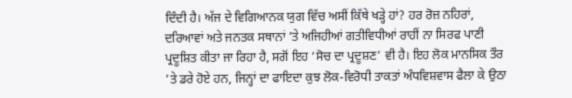ਦਿੰਦੀ ਹੈ। ਅੱਜ ਦੇ ਵਿਗਿਆਨਕ ਯੁਗ ਵਿੱਚ ਅਸੀਂ ਕਿੱਥੇ ਖੜ੍ਹੇ ਹਾਂ? ਹਰ ਰੋਜ਼ ਨਹਿਰਾਂ, ਦਰਿਆਵਾਂ ਅਤੇ ਜਨਤਕ ਸਥਾਨਾਂ ’ਤੇ ਅਜਿਹੀਆਂ ਗਤੀਵਿਧੀਆਂ ਰਾਹੀਂ ਨਾ ਸਿਰਫ ਪਾਣੀ ਪ੍ਰਦੂਸ਼ਿਤ ਕੀਤਾ ਜਾ ਰਿਹਾ ਹੈ, ਸਗੋਂ ਇਹ ‘ਸੋਚ ਦਾ ਪ੍ਰਦੂਸ਼ਣ’ ਵੀ ਹੈ। ਇਹ ਲੋਕ ਮਾਨਸਿਕ ਤੌਰ ’ਤੇ ਡਰੇ ਹੋਏ ਹਨ, ਜਿਨ੍ਹਾਂ ਦਾ ਫਾਇਦਾ ਕੁਝ ਲੋਕ-ਵਿਰੋਧੀ ਤਾਕਤਾਂ ਅੰਧਵਿਸ਼ਵਾਸ ਫੈਲਾ ਕੇ ਉਠਾ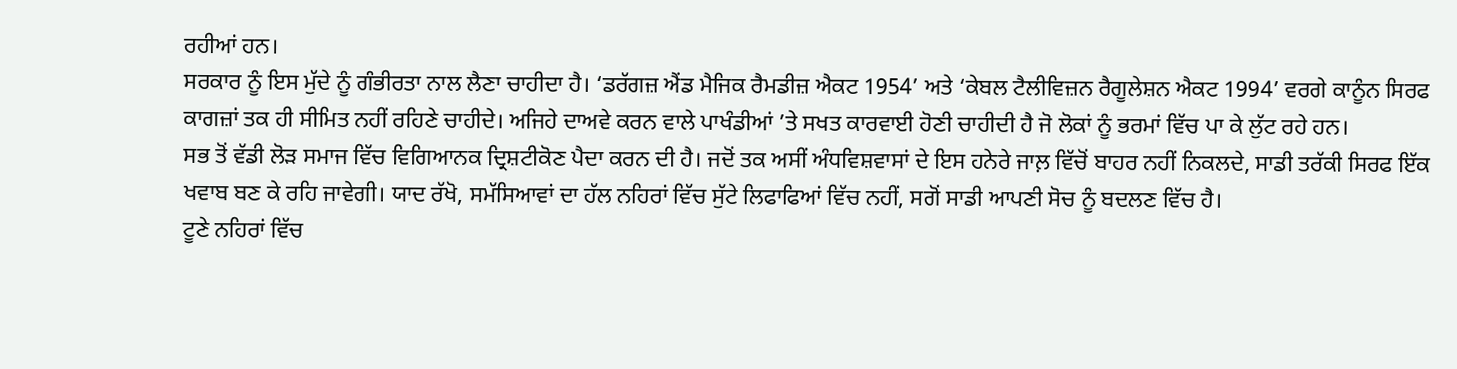ਰਹੀਆਂ ਹਨ।
ਸਰਕਾਰ ਨੂੰ ਇਸ ਮੁੱਦੇ ਨੂੰ ਗੰਭੀਰਤਾ ਨਾਲ ਲੈਣਾ ਚਾਹੀਦਾ ਹੈ। ‘ਡਰੱਗਜ਼ ਐਂਡ ਮੈਜਿਕ ਰੈਮਡੀਜ਼ ਐਕਟ 1954’ ਅਤੇ ‘ਕੇਬਲ ਟੈਲੀਵਿਜ਼ਨ ਰੈਗੂਲੇਸ਼ਨ ਐਕਟ 1994’ ਵਰਗੇ ਕਾਨੂੰਨ ਸਿਰਫ ਕਾਗਜ਼ਾਂ ਤਕ ਹੀ ਸੀਮਿਤ ਨਹੀਂ ਰਹਿਣੇ ਚਾਹੀਦੇ। ਅਜਿਹੇ ਦਾਅਵੇ ਕਰਨ ਵਾਲੇ ਪਾਖੰਡੀਆਂ ’ਤੇ ਸਖਤ ਕਾਰਵਾਈ ਹੋਣੀ ਚਾਹੀਦੀ ਹੈ ਜੋ ਲੋਕਾਂ ਨੂੰ ਭਰਮਾਂ ਵਿੱਚ ਪਾ ਕੇ ਲੁੱਟ ਰਹੇ ਹਨ।
ਸਭ ਤੋਂ ਵੱਡੀ ਲੋੜ ਸਮਾਜ ਵਿੱਚ ਵਿਗਿਆਨਕ ਦ੍ਰਿਸ਼ਟੀਕੋਣ ਪੈਦਾ ਕਰਨ ਦੀ ਹੈ। ਜਦੋਂ ਤਕ ਅਸੀਂ ਅੰਧਵਿਸ਼ਵਾਸਾਂ ਦੇ ਇਸ ਹਨੇਰੇ ਜਾਲ਼ ਵਿੱਚੋਂ ਬਾਹਰ ਨਹੀਂ ਨਿਕਲਦੇ, ਸਾਡੀ ਤਰੱਕੀ ਸਿਰਫ ਇੱਕ ਖਵਾਬ ਬਣ ਕੇ ਰਹਿ ਜਾਵੇਗੀ। ਯਾਦ ਰੱਖੋ, ਸਮੱਸਿਆਵਾਂ ਦਾ ਹੱਲ ਨਹਿਰਾਂ ਵਿੱਚ ਸੁੱਟੇ ਲਿਫਾਫਿਆਂ ਵਿੱਚ ਨਹੀਂ, ਸਗੋਂ ਸਾਡੀ ਆਪਣੀ ਸੋਚ ਨੂੰ ਬਦਲਣ ਵਿੱਚ ਹੈ।
ਟੂਣੇ ਨਹਿਰਾਂ ਵਿੱਚ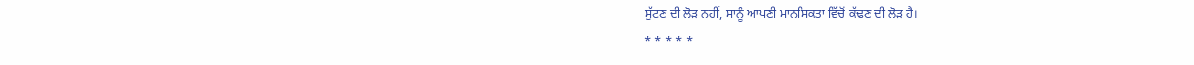ਸੁੱਟਣ ਦੀ ਲੋੜ ਨਹੀਂ, ਸਾਨੂੰ ਆਪਣੀ ਮਾਨਸਿਕਤਾ ਵਿੱਚੋਂ ਕੱਢਣ ਦੀ ਲੋੜ ਹੈ।
* * * * *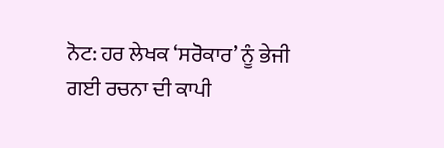ਨੋਟ: ਹਰ ਲੇਖਕ ‘ਸਰੋਕਾਰ’ ਨੂੰ ਭੇਜੀ ਗਈ ਰਚਨਾ ਦੀ ਕਾਪੀ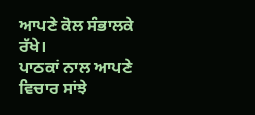ਆਪਣੇ ਕੋਲ ਸੰਭਾਲਕੇ ਰੱਖੇ।
ਪਾਠਕਾਂ ਨਾਲ ਆਪਣੇ ਵਿਚਾਰ ਸਾਂਝੇ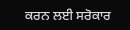ਕਰਨ ਲਈ ਸਰੋਕਾਰ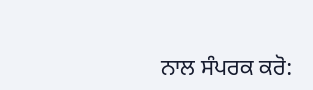ਨਾਲ ਸੰਪਰਕ ਕਰੋ: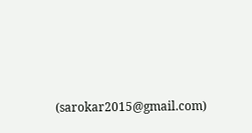(sarokar2015@gmail.com)